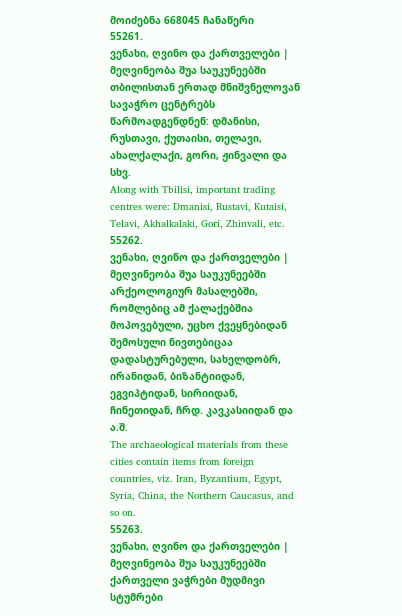მოიძებნა 668045 ჩანაწერი
55261.
ვენახი, ღვინო და ქართველები | მეღვინეობა შუა საუკუნეებში
თბილისთან ერთად მნიშვნელოვან სავაჭრო ცენტრებს წარმოადგენდნენ: დმანისი, რუსთავი, ქუთაისი, თელავი, ახალქალაქი, გორი, ჟინვალი და სხვ.
Along with Tbilisi, important trading centres were: Dmanisi, Rustavi, Kutaisi, Telavi, Akhalkalaki, Gori, Zhinvali, etc.
55262.
ვენახი, ღვინო და ქართველები | მეღვინეობა შუა საუკუნეებში
არქეოლოგიურ მასალებში, რომლებიც ამ ქალაქებშია მოპოვებული, უცხო ქვეყნებიდან შემოსული ნივთებიცაა დადასტურებული, სახელდობრ, ირანიდან, ბიზანტიიდან, ეგვიპტიდან, სირიიდან, ჩინეთიდან, ჩრდ. კავკასიიდან და ა.შ.
The archaeological materials from these cities contain items from foreign countries, viz. Iran, Byzantium, Egypt, Syria, China, the Northern Caucasus, and so on.
55263.
ვენახი, ღვინო და ქართველები | მეღვინეობა შუა საუკუნეებში
ქართველი ვაჭრები მუდმივი სტუმრები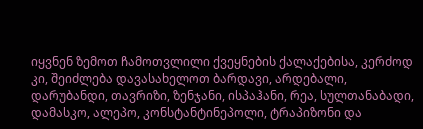იყვნენ ზემოთ ჩამოთვლილი ქვეყნების ქალაქებისა, კერძოდ კი, შეიძლება დავასახელოთ ბარდავი, არდებალი, დარუბანდი, თავრიზი, ზენჯანი, ისპაჰანი, რეა, სულთანაბადი, დამასკო, ალეპო, კონსტანტინეპოლი, ტრაპიზონი და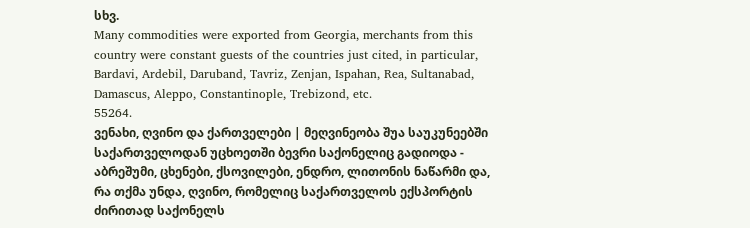სხვ.
Many commodities were exported from Georgia, merchants from this country were constant guests of the countries just cited, in particular, Bardavi, Ardebil, Daruband, Tavriz, Zenjan, Ispahan, Rea, Sultanabad, Damascus, Aleppo, Constantinople, Trebizond, etc.
55264.
ვენახი, ღვინო და ქართველები | მეღვინეობა შუა საუკუნეებში
საქართველოდან უცხოეთში ბევრი საქონელიც გადიოდა - აბრეშუმი, ცხენები, ქსოვილები, ენდრო, ლითონის ნაწარმი და, რა თქმა უნდა, ღვინო, რომელიც საქართველოს ექსპორტის ძირითად საქონელს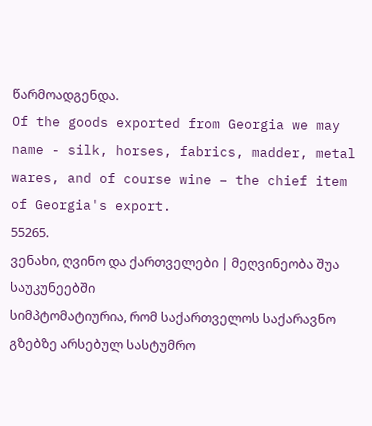წარმოადგენდა.
Of the goods exported from Georgia we may name - silk, horses, fabrics, madder, metal wares, and of course wine – the chief item of Georgia's export.
55265.
ვენახი, ღვინო და ქართველები | მეღვინეობა შუა საუკუნეებში
სიმპტომატიურია, რომ საქართველოს საქარავნო გზებზე არსებულ სასტუმრო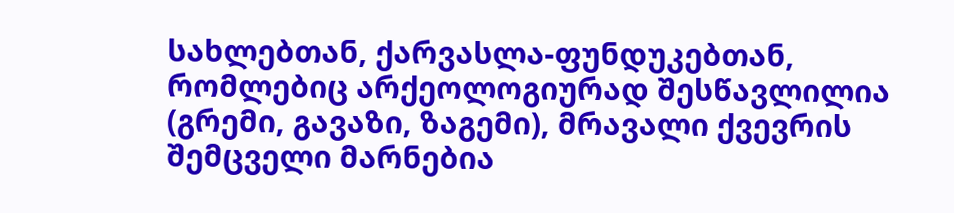სახლებთან, ქარვასლა-ფუნდუკებთან, რომლებიც არქეოლოგიურად შესწავლილია (გრემი, გავაზი, ზაგემი), მრავალი ქვევრის შემცველი მარნებია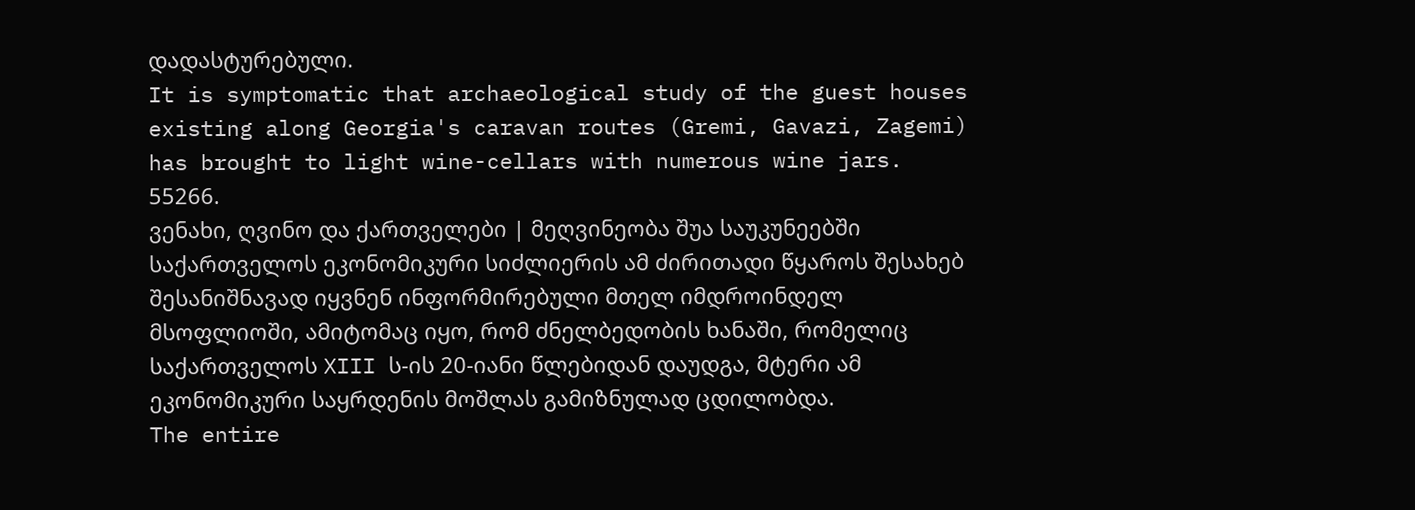დადასტურებული.
It is symptomatic that archaeological study of the guest houses existing along Georgia's caravan routes (Gremi, Gavazi, Zagemi) has brought to light wine-cellars with numerous wine jars.
55266.
ვენახი, ღვინო და ქართველები | მეღვინეობა შუა საუკუნეებში
საქართველოს ეკონომიკური სიძლიერის ამ ძირითადი წყაროს შესახებ შესანიშნავად იყვნენ ინფორმირებული მთელ იმდროინდელ მსოფლიოში, ამიტომაც იყო, რომ ძნელბედობის ხანაში, რომელიც საქართველოს XIII ს-ის 20-იანი წლებიდან დაუდგა, მტერი ამ ეკონომიკური საყრდენის მოშლას გამიზნულად ცდილობდა.
The entire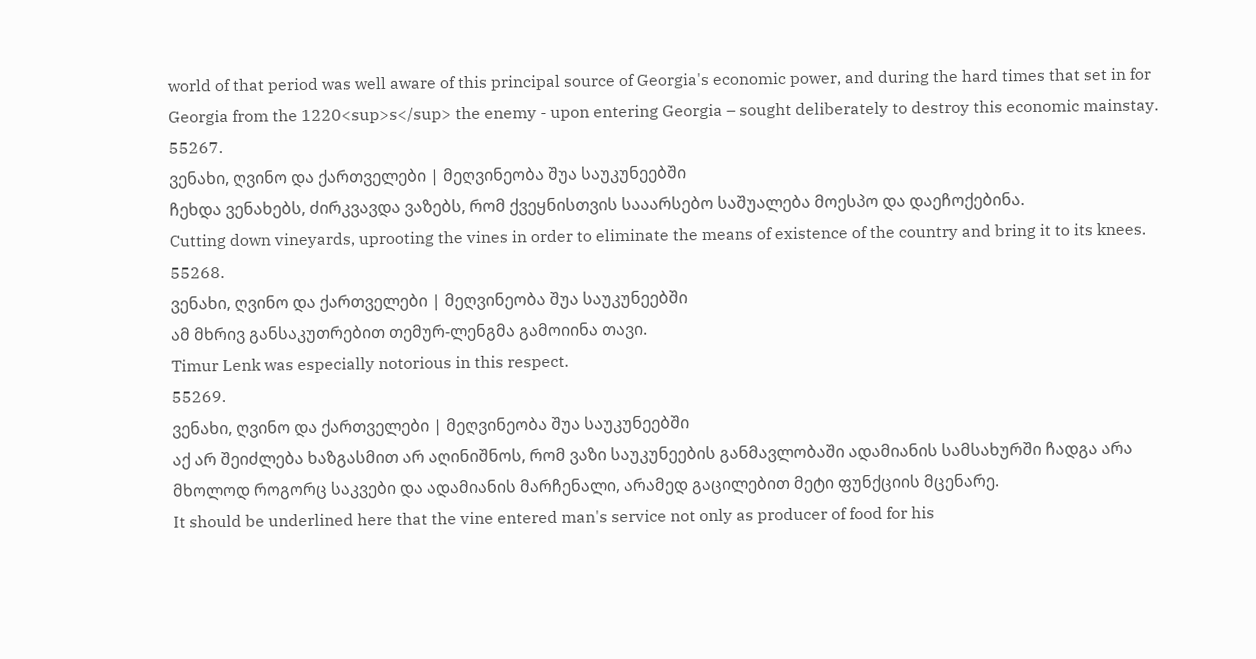world of that period was well aware of this principal source of Georgia's economic power, and during the hard times that set in for Georgia from the 1220<sup>s</sup> the enemy - upon entering Georgia – sought deliberately to destroy this economic mainstay.
55267.
ვენახი, ღვინო და ქართველები | მეღვინეობა შუა საუკუნეებში
ჩეხდა ვენახებს, ძირკვავდა ვაზებს, რომ ქვეყნისთვის სააარსებო საშუალება მოესპო და დაეჩოქებინა.
Cutting down vineyards, uprooting the vines in order to eliminate the means of existence of the country and bring it to its knees.
55268.
ვენახი, ღვინო და ქართველები | მეღვინეობა შუა საუკუნეებში
ამ მხრივ განსაკუთრებით თემურ-ლენგმა გამოიინა თავი.
Timur Lenk was especially notorious in this respect.
55269.
ვენახი, ღვინო და ქართველები | მეღვინეობა შუა საუკუნეებში
აქ არ შეიძლება ხაზგასმით არ აღინიშნოს, რომ ვაზი საუკუნეების განმავლობაში ადამიანის სამსახურში ჩადგა არა მხოლოდ როგორც საკვები და ადამიანის მარჩენალი, არამედ გაცილებით მეტი ფუნქციის მცენარე.
It should be underlined here that the vine entered man's service not only as producer of food for his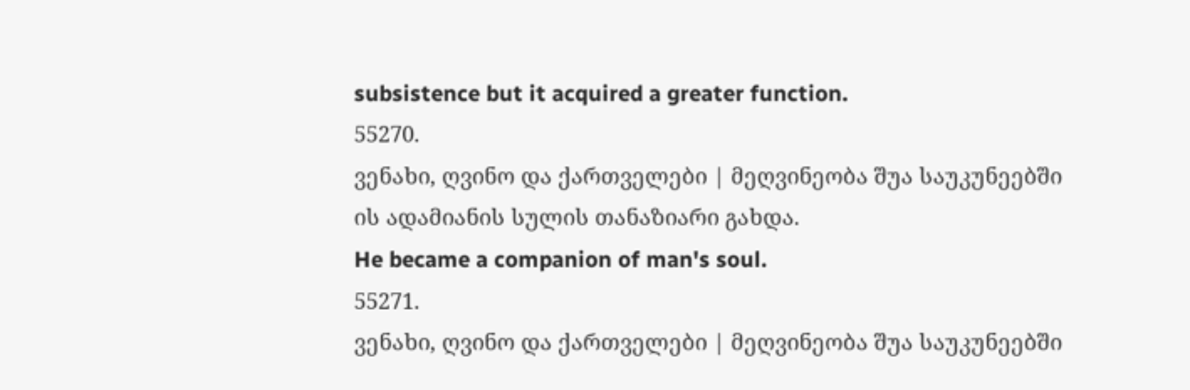subsistence but it acquired a greater function.
55270.
ვენახი, ღვინო და ქართველები | მეღვინეობა შუა საუკუნეებში
ის ადამიანის სულის თანაზიარი გახდა.
He became a companion of man's soul.
55271.
ვენახი, ღვინო და ქართველები | მეღვინეობა შუა საუკუნეებში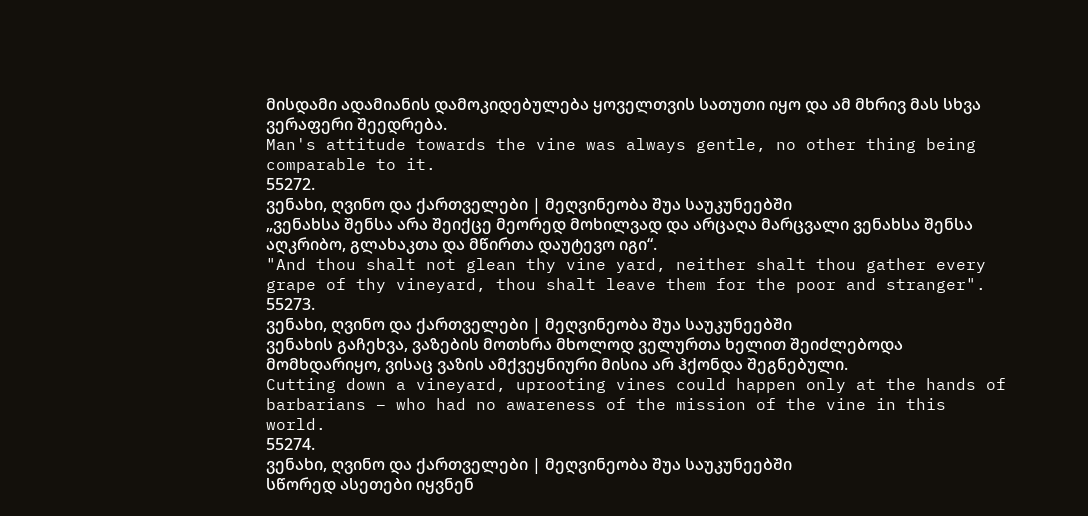მისდამი ადამიანის დამოკიდებულება ყოველთვის სათუთი იყო და ამ მხრივ მას სხვა ვერაფერი შეედრება.
Man's attitude towards the vine was always gentle, no other thing being comparable to it.
55272.
ვენახი, ღვინო და ქართველები | მეღვინეობა შუა საუკუნეებში
„ვენახსა შენსა არა შეიქცე მეორედ მოხილვად და არცაღა მარცვალი ვენახსა შენსა აღკრიბო, გლახაკთა და მწირთა დაუტევო იგი“.
"And thou shalt not glean thy vine yard, neither shalt thou gather every grape of thy vineyard, thou shalt leave them for the poor and stranger".
55273.
ვენახი, ღვინო და ქართველები | მეღვინეობა შუა საუკუნეებში
ვენახის გაჩეხვა, ვაზების მოთხრა მხოლოდ ველურთა ხელით შეიძლებოდა მომხდარიყო, ვისაც ვაზის ამქვეყნიური მისია არ ჰქონდა შეგნებული.
Cutting down a vineyard, uprooting vines could happen only at the hands of barbarians – who had no awareness of the mission of the vine in this world.
55274.
ვენახი, ღვინო და ქართველები | მეღვინეობა შუა საუკუნეებში
სწორედ ასეთები იყვნენ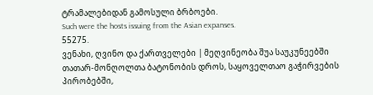ტრამალებიდან გამოსული ბრბოები.
Such were the hosts issuing from the Asian expanses.
55275.
ვენახი, ღვინო და ქართველები | მეღვინეობა შუა საუკუნეებში
თათარ-მონღოლთა ბატონობის დროს, საყოველთაო გაჭირვების პირობებში,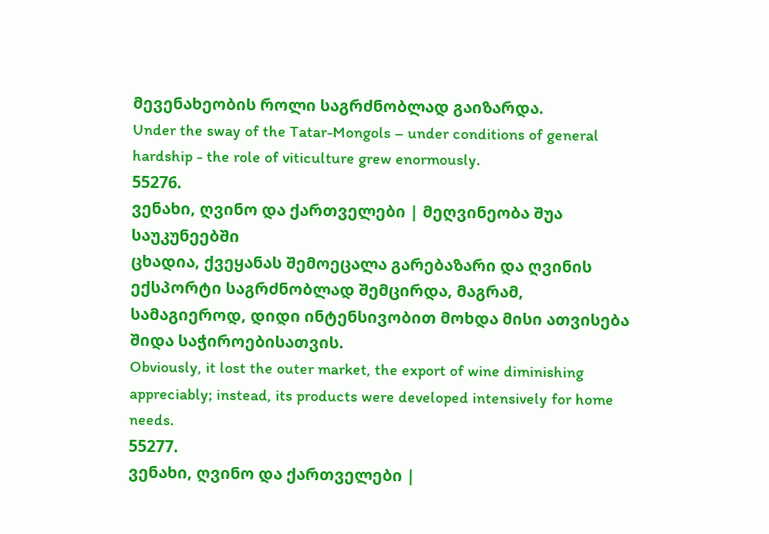მევენახეობის როლი საგრძნობლად გაიზარდა.
Under the sway of the Tatar-Mongols – under conditions of general hardship - the role of viticulture grew enormously.
55276.
ვენახი, ღვინო და ქართველები | მეღვინეობა შუა საუკუნეებში
ცხადია, ქვეყანას შემოეცალა გარებაზარი და ღვინის ექსპორტი საგრძნობლად შემცირდა, მაგრამ, სამაგიეროდ, დიდი ინტენსივობით მოხდა მისი ათვისება შიდა საჭიროებისათვის.
Obviously, it lost the outer market, the export of wine diminishing appreciably; instead, its products were developed intensively for home needs.
55277.
ვენახი, ღვინო და ქართველები |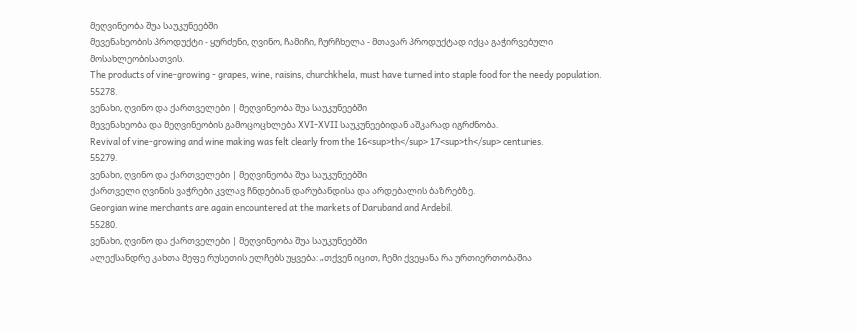მეღვინეობა შუა საუკუნეებში
მევენახეობის პროდუქტი - ყურძენი, ღვინო, ჩამიჩი, ჩურჩხელა - მთავარ პროდუქტად იქცა გაჭირვებული მოსახლეობისათვის.
The products of vine-growing - grapes, wine, raisins, churchkhela, must have turned into staple food for the needy population.
55278.
ვენახი, ღვინო და ქართველები | მეღვინეობა შუა საუკუნეებში
მევენახეობა და მეღვინეობის გამოცოცხლება XVI-XVII საუკუნეებიდან აშკარად იგრძნობა.
Revival of vine-growing and wine making was felt clearly from the 16<sup>th</sup> 17<sup>th</sup> centuries.
55279.
ვენახი, ღვინო და ქართველები | მეღვინეობა შუა საუკუნეებში
ქართველი ღვინის ვაჭრები კვლავ ჩნდებიან დარუბანდისა და არდებალის ბაზრებზე.
Georgian wine merchants are again encountered at the markets of Daruband and Ardebil.
55280.
ვენახი, ღვინო და ქართველები | მეღვინეობა შუა საუკუნეებში
ალექსანდრე კახთა მეფე რუსეთის ელჩებს უყვება: „თქვენ იცით, ჩემი ქვეყანა რა ურთიერთობაშია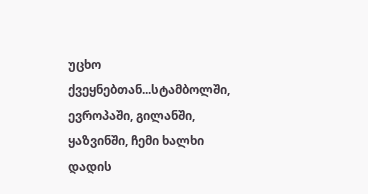უცხო ქვეყნებთან...სტამბოლში, ევროპაში, გილანში, ყაზვინში, ჩემი ხალხი დადის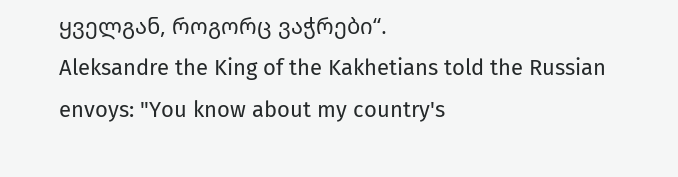ყველგან, როგორც ვაჭრები“.
Aleksandre the King of the Kakhetians told the Russian envoys: "You know about my country's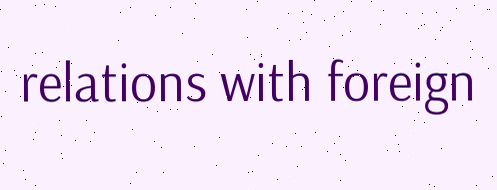relations with foreign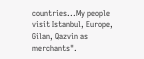countries...My people visit Istanbul, Europe, Gilan, Qazvin as merchants".